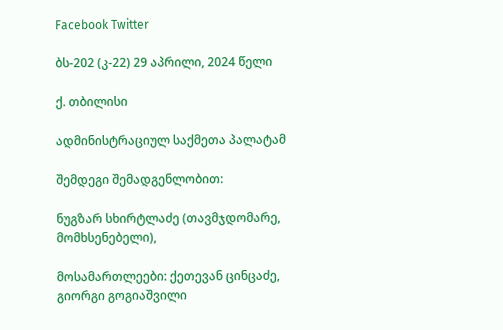Facebook Twitter

ბს-202 (კ-22) 29 აპრილი, 2024 წელი

ქ. თბილისი

ადმინისტრაციულ საქმეთა პალატამ

შემდეგი შემადგენლობით:

ნუგზარ სხირტლაძე (თავმჯდომარე, მომხსენებელი),

მოსამართლეები: ქეთევან ცინცაძე, გიორგი გოგიაშვილი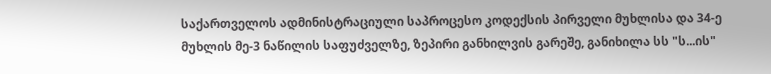საქართველოს ადმინისტრაციული საპროცესო კოდექსის პირველი მუხლისა და 34-ე მუხლის მე-3 ნაწილის საფუძველზე, ზეპირი განხილვის გარეშე, განიხილა სს "ს...ის"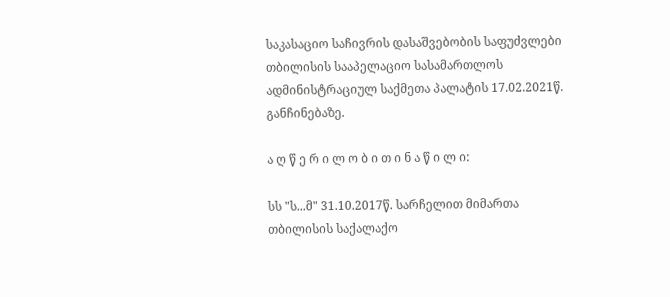საკასაციო საჩივრის დასაშვებობის საფუძვლები თბილისის სააპელაციო სასამართლოს ადმინისტრაციულ საქმეთა პალატის 17.02.2021წ. განჩინებაზე.

ა ღ წ ე რ ი ლ ო ბ ი თ ი ნ ა წ ი ლ ი:

სს "ს...მ" 31.10.2017წ. სარჩელით მიმართა თბილისის საქალაქო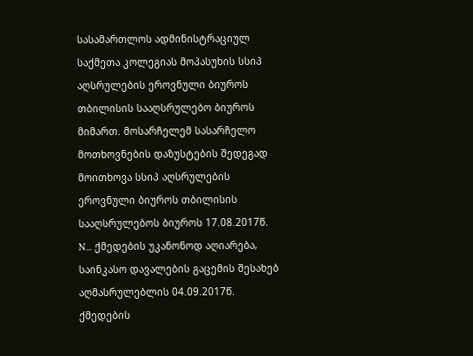სასამართლოს ადმინისტრაციულ საქმეთა კოლეგიას მოპასუხის სსიპ აღსრულების ეროვნული ბიუროს თბილისის სააღსრულებო ბიუროს მიმართ. მოსარჩელემ სასარჩელო მოთხოვნების დაზუსტების შედეგად მოითხოვა სსიპ აღსრულების ეროვნული ბიუროს თბილისის სააღსრულებოს ბიუროს 17.08.2017წ. N... ქმედების უკანონოდ აღიარება, საინკასო დავალების გაცემის შესახებ აღმასრულებლის 04.09.2017წ. ქმედების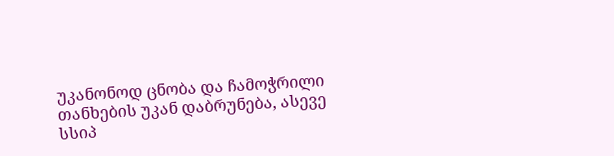უკანონოდ ცნობა და ჩამოჭრილი თანხების უკან დაბრუნება, ასევე სსიპ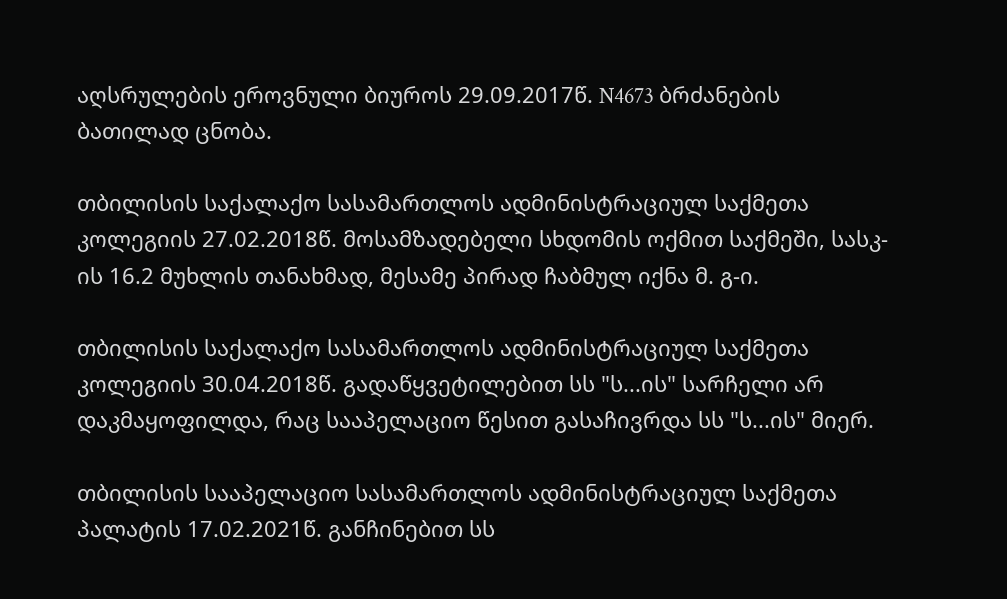აღსრულების ეროვნული ბიუროს 29.09.2017წ. N4673 ბრძანების ბათილად ცნობა.

თბილისის საქალაქო სასამართლოს ადმინისტრაციულ საქმეთა კოლეგიის 27.02.2018წ. მოსამზადებელი სხდომის ოქმით საქმეში, სასკ-ის 16.2 მუხლის თანახმად, მესამე პირად ჩაბმულ იქნა მ. გ-ი.

თბილისის საქალაქო სასამართლოს ადმინისტრაციულ საქმეთა კოლეგიის 30.04.2018წ. გადაწყვეტილებით სს "ს...ის" სარჩელი არ დაკმაყოფილდა, რაც სააპელაციო წესით გასაჩივრდა სს "ს...ის" მიერ.

თბილისის სააპელაციო სასამართლოს ადმინისტრაციულ საქმეთა პალატის 17.02.2021წ. განჩინებით სს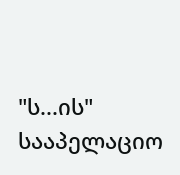"ს...ის" სააპელაციო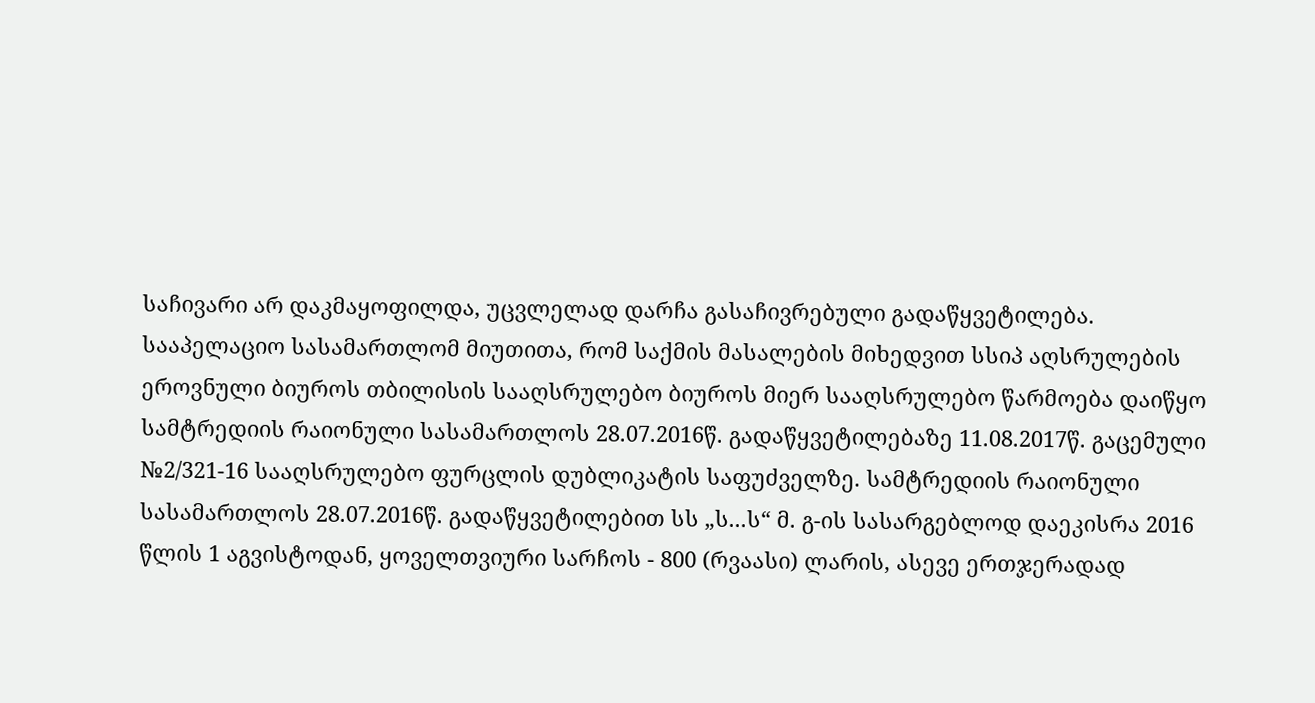საჩივარი არ დაკმაყოფილდა, უცვლელად დარჩა გასაჩივრებული გადაწყვეტილება. სააპელაციო სასამართლომ მიუთითა, რომ საქმის მასალების მიხედვით სსიპ აღსრულების ეროვნული ბიუროს თბილისის სააღსრულებო ბიუროს მიერ სააღსრულებო წარმოება დაიწყო სამტრედიის რაიონული სასამართლოს 28.07.2016წ. გადაწყვეტილებაზე 11.08.2017წ. გაცემული №2/321-16 სააღსრულებო ფურცლის დუბლიკატის საფუძველზე. სამტრედიის რაიონული სასამართლოს 28.07.2016წ. გადაწყვეტილებით სს „ს...ს“ მ. გ-ის სასარგებლოდ დაეკისრა 2016 წლის 1 აგვისტოდან, ყოველთვიური სარჩოს - 800 (რვაასი) ლარის, ასევე ერთჯერადად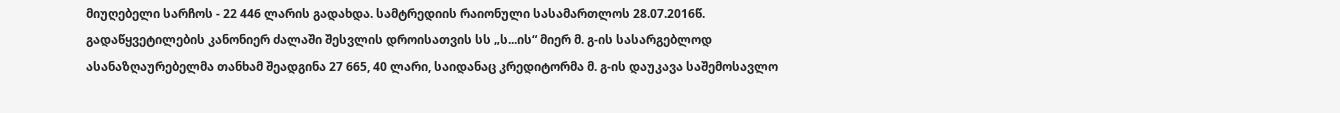მიუღებელი სარჩოს - 22 446 ლარის გადახდა. სამტრედიის რაიონული სასამართლოს 28.07.2016წ. გადაწყვეტილების კანონიერ ძალაში შესვლის დროისათვის სს „ს...ის“ მიერ მ. გ-ის სასარგებლოდ ასანაზღაურებელმა თანხამ შეადგინა 27 665, 40 ლარი, საიდანაც კრედიტორმა მ. გ-ის დაუკავა საშემოსავლო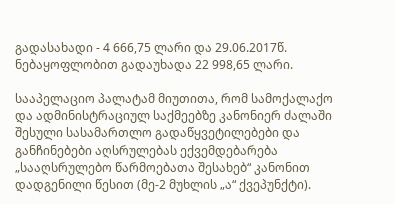გადასახადი - 4 666,75 ლარი და 29.06.2017წ. ნებაყოფლობით გადაუხადა 22 998,65 ლარი.

სააპელაციო პალატამ მიუთითა, რომ სამოქალაქო და ადმინისტრაციულ საქმეებზე კანონიერ ძალაში შესული სასამართლო გადაწყვეტილებები და განჩინებები აღსრულებას ექვემდებარება „სააღსრულებო წარმოებათა შესახებ“ კანონით დადგენილი წესით (მე-2 მუხლის „ა“ ქვეპუნქტი).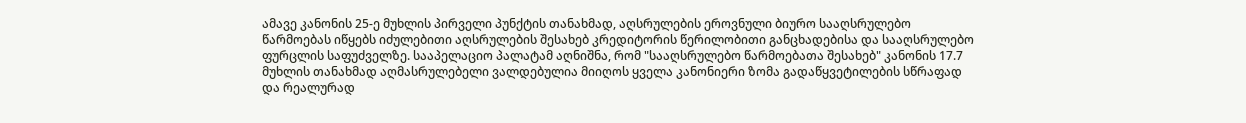ამავე კანონის 25-ე მუხლის პირველი პუნქტის თანახმად, აღსრულების ეროვნული ბიურო სააღსრულებო წარმოებას იწყებს იძულებითი აღსრულების შესახებ კრედიტორის წერილობითი განცხადებისა და სააღსრულებო ფურცლის საფუძველზე. სააპელაციო პალატამ აღნიშნა, რომ "სააღსრულებო წარმოებათა შესახებ" კანონის 17.7 მუხლის თანახმად აღმასრულებელი ვალდებულია მიიღოს ყველა კანონიერი ზომა გადაწყვეტილების სწრაფად და რეალურად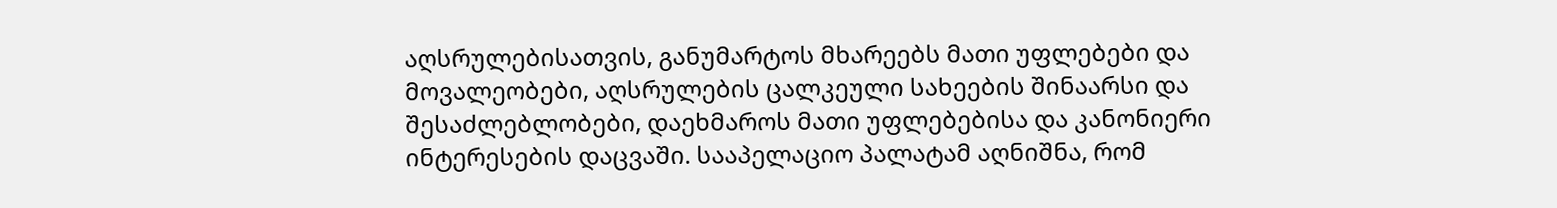აღსრულებისათვის, განუმარტოს მხარეებს მათი უფლებები და მოვალეობები, აღსრულების ცალკეული სახეების შინაარსი და შესაძლებლობები, დაეხმაროს მათი უფლებებისა და კანონიერი ინტერესების დაცვაში. სააპელაციო პალატამ აღნიშნა, რომ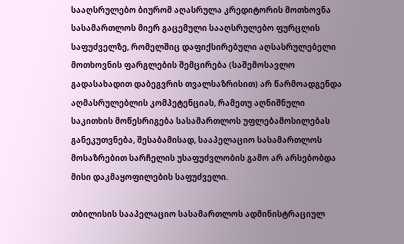სააღსრულებო ბიურომ აღასრულა კრედიტორის მოთხოვნა სასამართლოს მიერ გაცემული სააღსრულებო ფურცლის საფუძველზე, რომელშიც დაფიქსირებული აღსასრულებელი მოთხოვნის ფარგლების შემცირება (საშემოსავლო გადასახადით დაბეგვრის თვალსაზრისით) არ წარმოადგენდა აღმასრულებლის კომპეტენციას, რამეთუ აღნიშნული საკითხის მოწესრიგება სასამართლოს უფლებამოსილებას განეკუთვნება, შესაბამისად, სააპელაციო სასამართლოს მოსაზრებით სარჩელის უსაფუძვლობის გამო არ არსებობდა მისი დაკმაყოფილების საფუძველი.

თბილისის სააპელაციო სასამართლოს ადმინისტრაციულ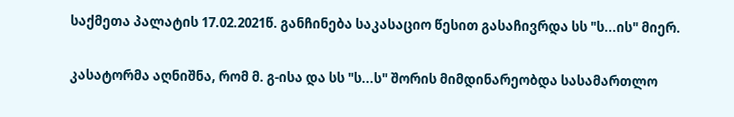საქმეთა პალატის 17.02.2021წ. განჩინება საკასაციო წესით გასაჩივრდა სს "ს...ის" მიერ.

კასატორმა აღნიშნა, რომ მ. გ-ისა და სს "ს...ს" შორის მიმდინარეობდა სასამართლო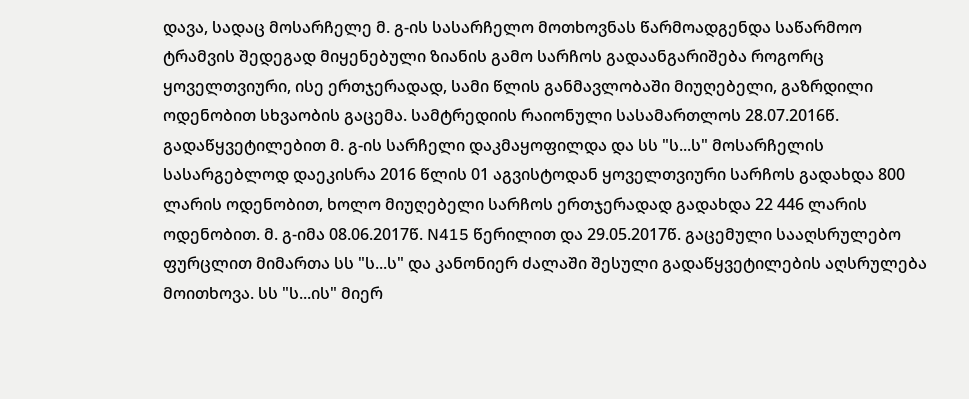დავა, სადაც მოსარჩელე მ. გ-ის სასარჩელო მოთხოვნას წარმოადგენდა საწარმოო ტრამვის შედეგად მიყენებული ზიანის გამო სარჩოს გადაანგარიშება როგორც ყოველთვიური, ისე ერთჯერადად, სამი წლის განმავლობაში მიუღებელი, გაზრდილი ოდენობით სხვაობის გაცემა. სამტრედიის რაიონული სასამართლოს 28.07.2016წ. გადაწყვეტილებით მ. გ-ის სარჩელი დაკმაყოფილდა და სს "ს...ს" მოსარჩელის სასარგებლოდ დაეკისრა 2016 წლის 01 აგვისტოდან ყოველთვიური სარჩოს გადახდა 800 ლარის ოდენობით, ხოლო მიუღებელი სარჩოს ერთჯერადად გადახდა 22 446 ლარის ოდენობით. მ. გ-იმა 08.06.2017წ. N415 წერილით და 29.05.2017წ. გაცემული სააღსრულებო ფურცლით მიმართა სს "ს...ს" და კანონიერ ძალაში შესული გადაწყვეტილების აღსრულება მოითხოვა. სს "ს...ის" მიერ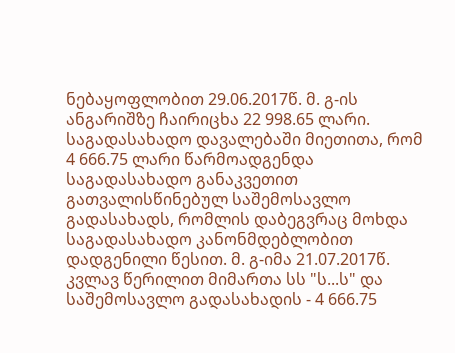ნებაყოფლობით 29.06.2017წ. მ. გ-ის ანგარიშზე ჩაირიცხა 22 998.65 ლარი. საგადასახადო დავალებაში მიეთითა, რომ 4 666.75 ლარი წარმოადგენდა საგადასახადო განაკვეთით გათვალისწინებულ საშემოსავლო გადასახადს, რომლის დაბეგვრაც მოხდა საგადასახადო კანონმდებლობით დადგენილი წესით. მ. გ-იმა 21.07.2017წ. კვლავ წერილით მიმართა სს "ს...ს" და საშემოსავლო გადასახადის - 4 666.75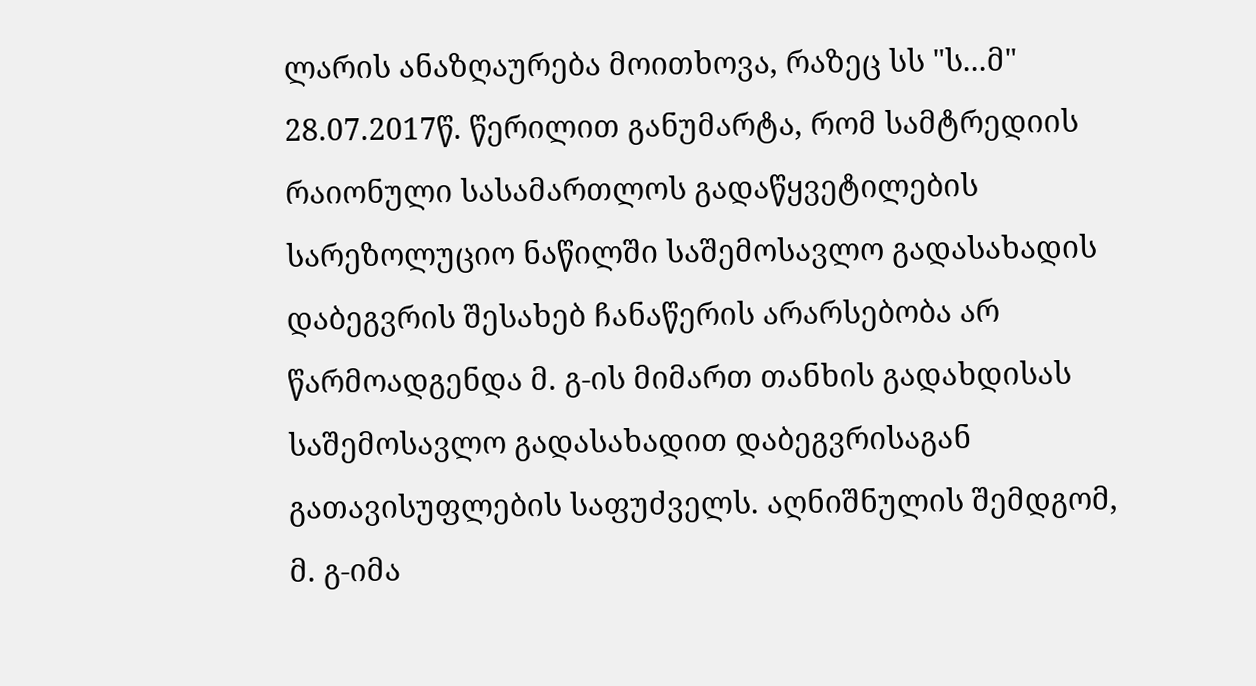ლარის ანაზღაურება მოითხოვა, რაზეც სს "ს...მ" 28.07.2017წ. წერილით განუმარტა, რომ სამტრედიის რაიონული სასამართლოს გადაწყვეტილების სარეზოლუციო ნაწილში საშემოსავლო გადასახადის დაბეგვრის შესახებ ჩანაწერის არარსებობა არ წარმოადგენდა მ. გ-ის მიმართ თანხის გადახდისას საშემოსავლო გადასახადით დაბეგვრისაგან გათავისუფლების საფუძველს. აღნიშნულის შემდგომ, მ. გ-იმა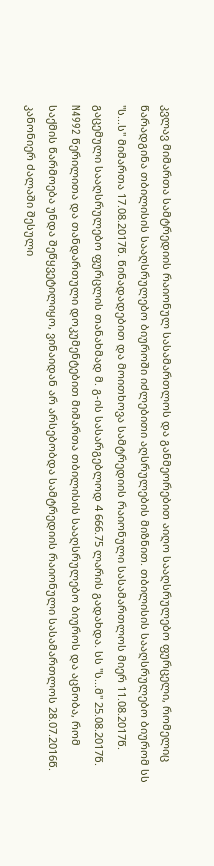კვლავ მიმართა სამტრედიის რაიონულ სასამართლოს და განმეორებით აიღო სააღსრულებო ფურცელი, რომელიც წარადგინა თბილისის სააღსრულებო ბიუროში იძლებითი აღსრულების მიზნით. თბილისის სააღსრულებო ბიურომ სს "ს...ს" მიმართა 17.08.2017წ. წინადადებით და მოითხოვა სამტრედიის რაიონული სასამართლოს მიერ 11.08.2017წ. გაცემული სააღსრულებო ფურცლის თანახმად მ. გ-ის სასარგებლოდ 4 666.75 ლარის გადახდა. სს "ს...მ" 25.08.2017წ. N4992 წერილითა და თანდართული დოკუმენტებით მიმართა თბილისის სააღსრულებო ბიუროს და აცნობა, რომ საქმის წარმოება უნდა შეწყვეტილიყო, ვინაიდან არ არსებობდა სამტრედიის რაიონული სასამართლოს 28.07.2016წ. კანონიერ ძალაში შესული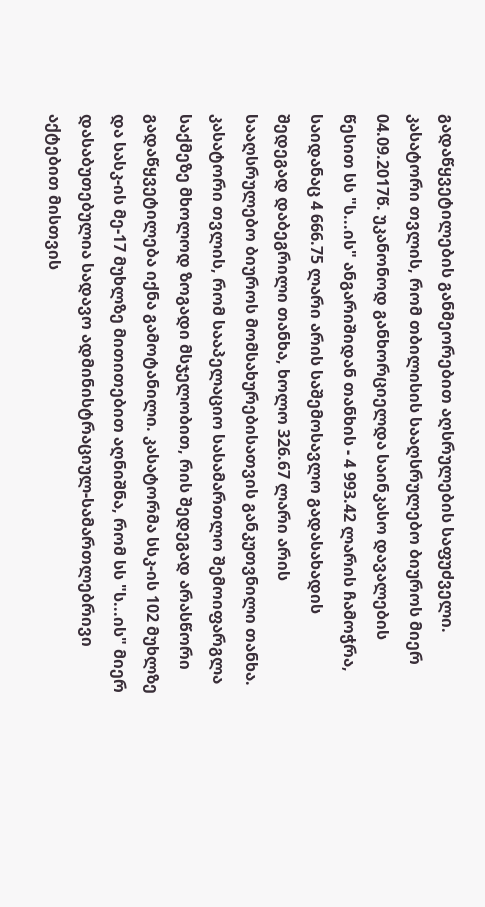გადაწყვეტილების განმეორებით აღსრულების საფუძველი. კასატორი თვლის, რომ თბილისის სააღსრულებო ბიუროს მიერ 04.09.2017წ. უკანონოდ განხორციელდა საინკასო დავალების წესით სს "ს...ის" ანგარიშიდან თანხის - 4 993.42 ლარის ჩამოჭრა, საიდანაც 4 666.75 ლარი არის საშემოსავლო გადასახადის შედეგად დაბეგრილი თანხა, ხოლო 326.67 ლარი არის სააღსრულებო ბიუროს მომსახურებისათვის განკუთვნილი თანხა. კასატორი თვლის, რომ სააპელაციო სასამართლო შემოიფარგლა საქმეზე მხოლოდ ზოგადი მსჯელობით, რის შედეგად არასწორი გადაწყვეტილება იქნა გამოტანილი. კასატორმა სსკ-ის 102 მუხლზე და სასკ-ის მე-17 მუხლზე მითითებით აღნიშნა, რომ სს "ს...ის" მიერ დასაბუთებულია სადავო ადმინისტრაციულ-სამართლებრივი აქტებით მისთვის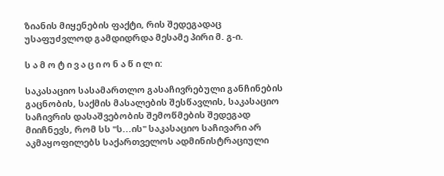ზიანის მიყენების ფაქტი, რის შედეგადაც უსაფუძვლოდ გამდიდრდა მესამე პირი მ. გ-ი.

ს ა მ ო ტ ი ვ ა ც ი ო ნ ა წ ი ლ ი:

საკასაციო სასამართლო გასაჩივრებული განჩინების გაცნობის, საქმის მასალების შესწავლის, საკასაციო საჩივრის დასაშვებობის შემოწმების შედეგად მიიჩნევს, რომ სს "ს...ის" საკასაციო საჩივარი არ აკმაყოფილებს საქართველოს ადმინისტრაციული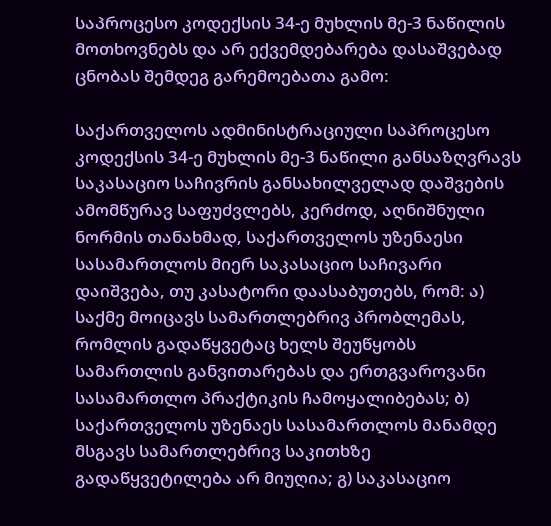საპროცესო კოდექსის 34-ე მუხლის მე-3 ნაწილის მოთხოვნებს და არ ექვემდებარება დასაშვებად ცნობას შემდეგ გარემოებათა გამო:

საქართველოს ადმინისტრაციული საპროცესო კოდექსის 34-ე მუხლის მე-3 ნაწილი განსაზღვრავს საკასაციო საჩივრის განსახილველად დაშვების ამომწურავ საფუძვლებს, კერძოდ, აღნიშნული ნორმის თანახმად, საქართველოს უზენაესი სასამართლოს მიერ საკასაციო საჩივარი დაიშვება, თუ კასატორი დაასაბუთებს, რომ: ა) საქმე მოიცავს სამართლებრივ პრობლემას, რომლის გადაწყვეტაც ხელს შეუწყობს სამართლის განვითარებას და ერთგვაროვანი სასამართლო პრაქტიკის ჩამოყალიბებას; ბ) საქართველოს უზენაეს სასამართლოს მანამდე მსგავს სამართლებრივ საკითხზე გადაწყვეტილება არ მიუღია; გ) საკასაციო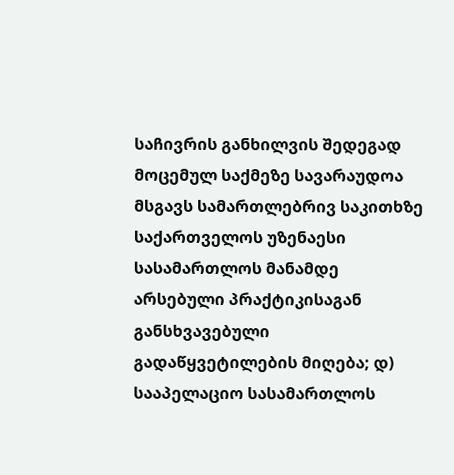საჩივრის განხილვის შედეგად მოცემულ საქმეზე სავარაუდოა მსგავს სამართლებრივ საკითხზე საქართველოს უზენაესი სასამართლოს მანამდე არსებული პრაქტიკისაგან განსხვავებული გადაწყვეტილების მიღება; დ) სააპელაციო სასამართლოს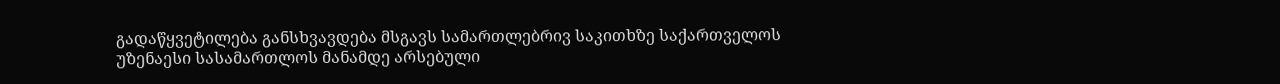გადაწყვეტილება განსხვავდება მსგავს სამართლებრივ საკითხზე საქართველოს უზენაესი სასამართლოს მანამდე არსებული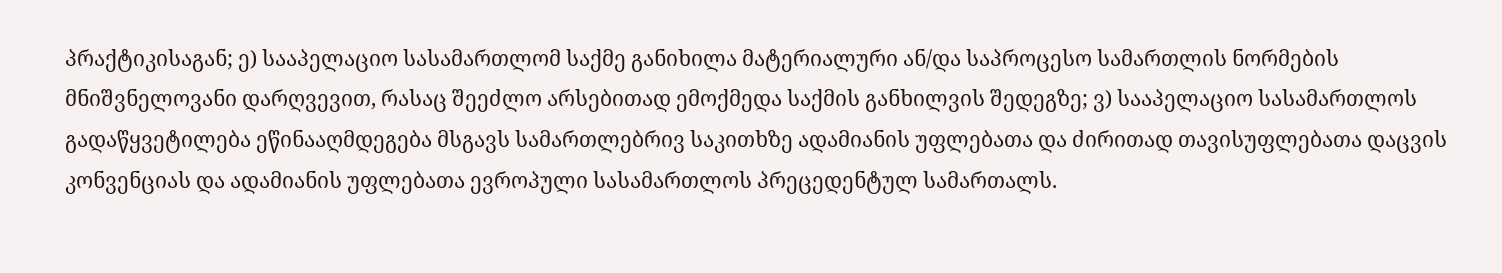პრაქტიკისაგან; ე) სააპელაციო სასამართლომ საქმე განიხილა მატერიალური ან/და საპროცესო სამართლის ნორმების მნიშვნელოვანი დარღვევით, რასაც შეეძლო არსებითად ემოქმედა საქმის განხილვის შედეგზე; ვ) სააპელაციო სასამართლოს გადაწყვეტილება ეწინააღმდეგება მსგავს სამართლებრივ საკითხზე ადამიანის უფლებათა და ძირითად თავისუფლებათა დაცვის კონვენციას და ადამიანის უფლებათა ევროპული სასამართლოს პრეცედენტულ სამართალს.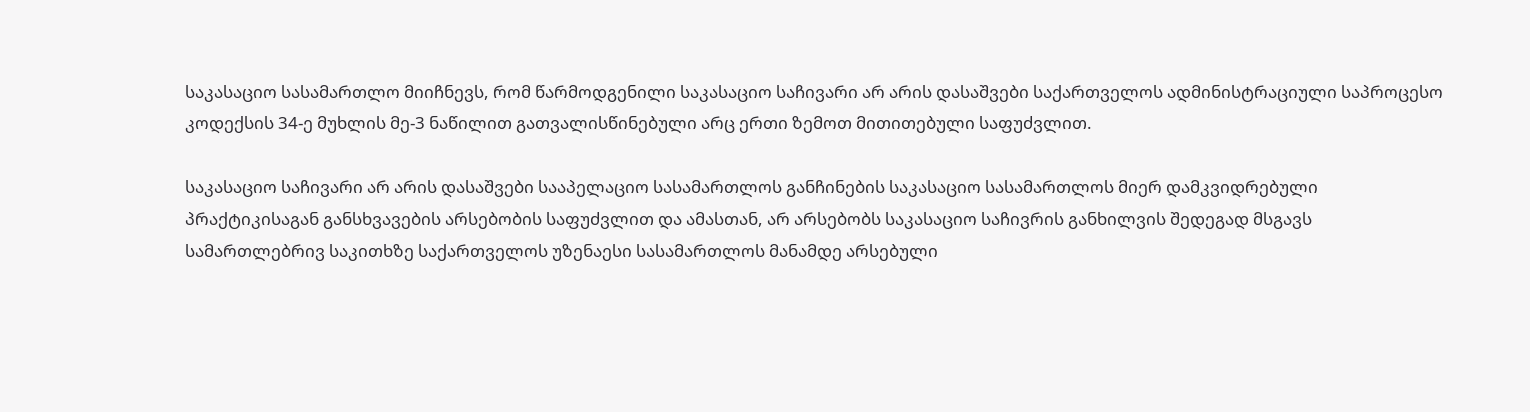საკასაციო სასამართლო მიიჩნევს, რომ წარმოდგენილი საკასაციო საჩივარი არ არის დასაშვები საქართველოს ადმინისტრაციული საპროცესო კოდექსის 34-ე მუხლის მე-3 ნაწილით გათვალისწინებული არც ერთი ზემოთ მითითებული საფუძვლით.

საკასაციო საჩივარი არ არის დასაშვები სააპელაციო სასამართლოს განჩინების საკასაციო სასამართლოს მიერ დამკვიდრებული პრაქტიკისაგან განსხვავების არსებობის საფუძვლით და ამასთან, არ არსებობს საკასაციო საჩივრის განხილვის შედეგად მსგავს სამართლებრივ საკითხზე საქართველოს უზენაესი სასამართლოს მანამდე არსებული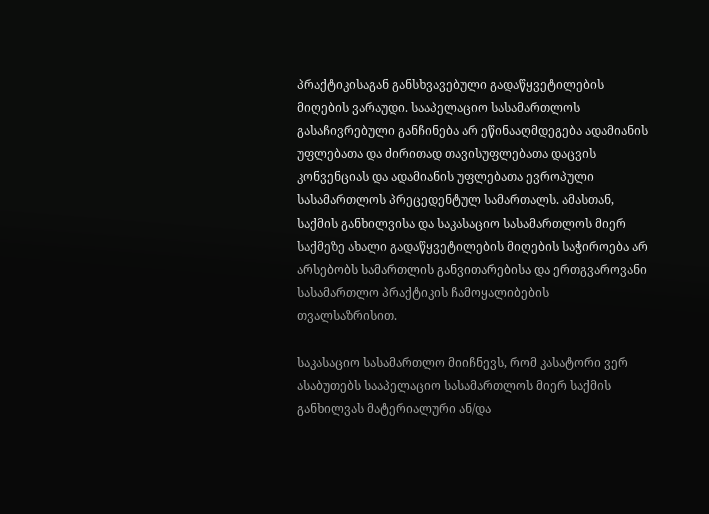პრაქტიკისაგან განსხვავებული გადაწყვეტილების მიღების ვარაუდი. სააპელაციო სასამართლოს გასაჩივრებული განჩინება არ ეწინააღმდეგება ადამიანის უფლებათა და ძირითად თავისუფლებათა დაცვის კონვენციას და ადამიანის უფლებათა ევროპული სასამართლოს პრეცედენტულ სამართალს. ამასთან, საქმის განხილვისა და საკასაციო სასამართლოს მიერ საქმეზე ახალი გადაწყვეტილების მიღების საჭიროება არ არსებობს სამართლის განვითარებისა და ერთგვაროვანი სასამართლო პრაქტიკის ჩამოყალიბების თვალსაზრისით.

საკასაციო სასამართლო მიიჩნევს, რომ კასატორი ვერ ასაბუთებს სააპელაციო სასამართლოს მიერ საქმის განხილვას მატერიალური ან/და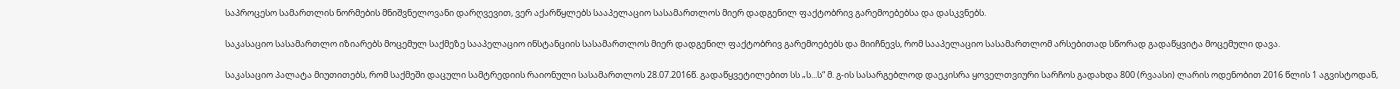საპროცესო სამართლის ნორმების მნიშვნელოვანი დარღვევით, ვერ აქარწყლებს სააპელაციო სასამართლოს მიერ დადგენილ ფაქტობრივ გარემოებებსა და დასკვნებს.

საკასაციო სასამართლო იზიარებს მოცემულ საქმეზე სააპელაციო ინსტანციის სასამართლოს მიერ დადგენილ ფაქტობრივ გარემოებებს და მიიჩნევს, რომ სააპელაციო სასამართლომ არსებითად სწორად გადაწყვიტა მოცემული დავა.

საკასაციო პალატა მიუთითებს, რომ საქმეში დაცული სამტრედიის რაიონული სასამართლოს 28.07.2016წ. გადაწყვეტილებით სს „ს...ს“ მ. გ-ის სასარგებლოდ დაეკისრა ყოველთვიური სარჩოს გადახდა 800 (რვაასი) ლარის ოდენობით 2016 წლის 1 აგვისტოდან,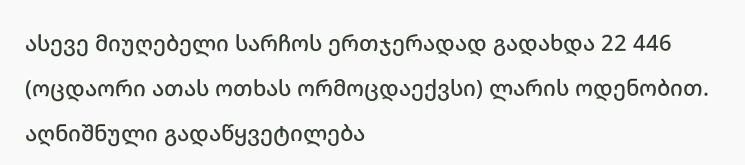ასევე მიუღებელი სარჩოს ერთჯერადად გადახდა 22 446 (ოცდაორი ათას ოთხას ორმოცდაექვსი) ლარის ოდენობით. აღნიშნული გადაწყვეტილება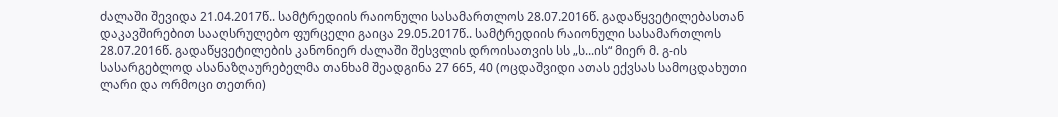ძალაში შევიდა 21.04.2017წ.. სამტრედიის რაიონული სასამართლოს 28.07.2016წ. გადაწყვეტილებასთან დაკავშირებით სააღსრულებო ფურცელი გაიცა 29.05.2017წ.. სამტრედიის რაიონული სასამართლოს 28.07.2016წ. გადაწყვეტილების კანონიერ ძალაში შესვლის დროისათვის სს „ს...ის“ მიერ მ. გ-ის სასარგებლოდ ასანაზღაურებელმა თანხამ შეადგინა 27 665, 40 (ოცდაშვიდი ათას ექვსას სამოცდახუთი ლარი და ორმოცი თეთრი)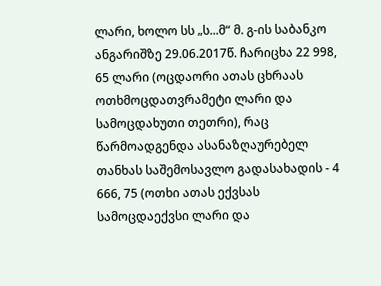ლარი, ხოლო სს „ს...მ“ მ. გ-ის საბანკო ანგარიშზე 29.06.2017წ. ჩარიცხა 22 998, 65 ლარი (ოცდაორი ათას ცხრაას ოთხმოცდათვრამეტი ლარი და სამოცდახუთი თეთრი), რაც წარმოადგენდა ასანაზღაურებელ თანხას საშემოსავლო გადასახადის - 4 666, 75 (ოთხი ათას ექვსას სამოცდაექვსი ლარი და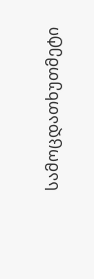სამოცდათხუთმეტი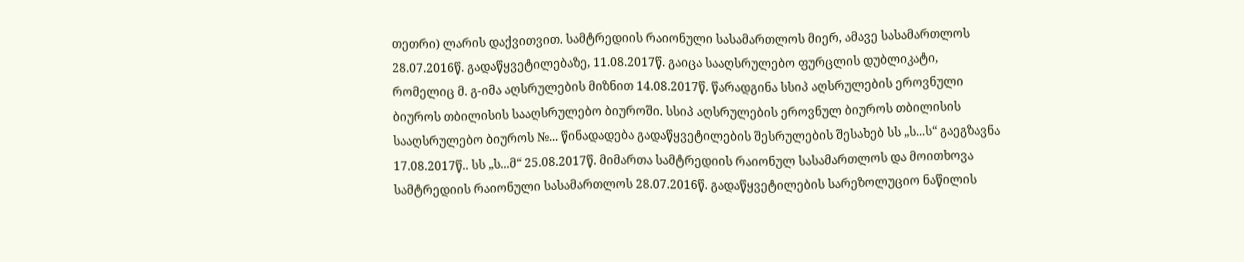თეთრი) ლარის დაქვითვით. სამტრედიის რაიონული სასამართლოს მიერ, ამავე სასამართლოს 28.07.2016წ. გადაწყვეტილებაზე, 11.08.2017წ. გაიცა სააღსრულებო ფურცლის დუბლიკატი, რომელიც მ. გ-იმა აღსრულების მიზნით 14.08.2017წ. წარადგინა სსიპ აღსრულების ეროვნული ბიუროს თბილისის სააღსრულებო ბიუროში. სსიპ აღსრულების ეროვნულ ბიუროს თბილისის სააღსრულებო ბიუროს №... წინადადება გადაწყვეტილების შესრულების შესახებ სს „ს...ს“ გაეგზავნა 17.08.2017წ.. სს „ს...მ“ 25.08.2017წ. მიმართა სამტრედიის რაიონულ სასამართლოს და მოითხოვა სამტრედიის რაიონული სასამართლოს 28.07.2016წ. გადაწყვეტილების სარეზოლუციო ნაწილის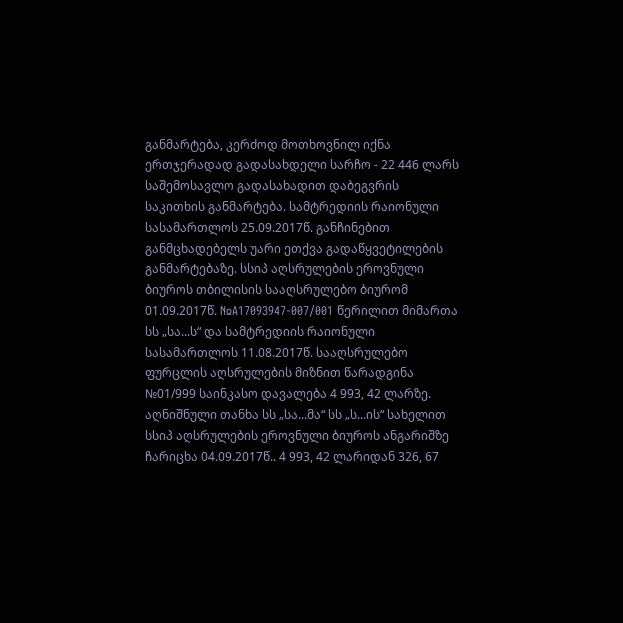განმარტება, კერძოდ მოთხოვნილ იქნა ერთჯერადად გადასახდელი სარჩო - 22 446 ლარს საშემოსავლო გადასახადით დაბეგვრის საკითხის განმარტება. სამტრედიის რაიონული სასამართლოს 25.09.2017წ. განჩინებით განმცხადებელს უარი ეთქვა გადაწყვეტილების განმარტებაზე. სსიპ აღსრულების ეროვნული ბიუროს თბილისის სააღსრულებო ბიურომ 01.09.2017წ. №A17093947-007/001 წერილით მიმართა სს „სა...ს“ და სამტრედიის რაიონული სასამართლოს 11.08.2017წ. სააღსრულებო ფურცლის აღსრულების მიზნით წარადგინა №01/999 საინკასო დავალება 4 993, 42 ლარზე. აღნიშნული თანხა სს „სა...მა“ სს „ს...ის“ სახელით სსიპ აღსრულების ეროვნული ბიუროს ანგარიშზე ჩარიცხა 04.09.2017წ.. 4 993, 42 ლარიდან 326, 67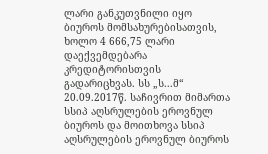ლარი განკუთვნილი იყო ბიუროს მომსახურებისათვის, ხოლო 4 666,75 ლარი დაექვემდებარა კრედიტორისთვის გადარიცხვას. სს „ს...მ“ 20.09.2017წ. საჩივრით მიმართა სსიპ აღსრულების ეროვნულ ბიუროს და მოითხოვა სსიპ აღსრულების ეროვნულ ბიუროს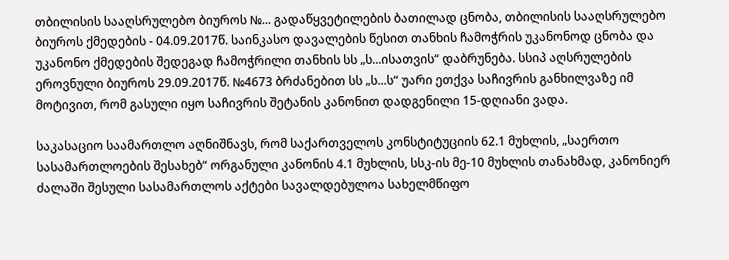თბილისის სააღსრულებო ბიუროს №... გადაწყვეტილების ბათილად ცნობა, თბილისის სააღსრულებო ბიუროს ქმედების - 04.09.2017წ. საინკასო დავალების წესით თანხის ჩამოჭრის უკანონოდ ცნობა და უკანონო ქმედების შედეგად ჩამოჭრილი თანხის სს „ს...ისათვის“ დაბრუნება. სსიპ აღსრულების ეროვნული ბიუროს 29.09.2017წ. №4673 ბრძანებით სს „ს...ს“ უარი ეთქვა საჩივრის განხილვაზე იმ მოტივით, რომ გასული იყო საჩივრის შეტანის კანონით დადგენილი 15-დღიანი ვადა.

საკასაციო საამართლო აღნიშნავს, რომ საქართველოს კონსტიტუციის 62.1 მუხლის, „საერთო სასამართლოების შესახებ“ ორგანული კანონის 4.1 მუხლის, სსკ-ის მე-10 მუხლის თანახმად, კანონიერ ძალაში შესული სასამართლოს აქტები სავალდებულოა სახელმწიფო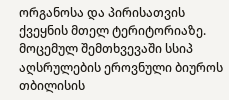ორგანოსა და პირისათვის ქვეყნის მთელ ტერიტორიაზე. მოცემულ შემთხვევაში სსიპ აღსრულების ეროვნული ბიუროს თბილისის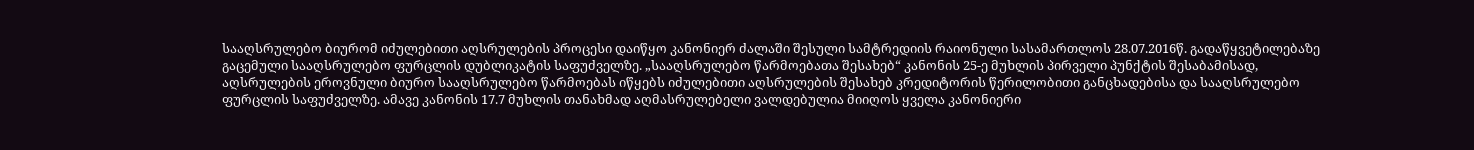სააღსრულებო ბიურომ იძულებითი აღსრულების პროცესი დაიწყო კანონიერ ძალაში შესული სამტრედიის რაიონული სასამართლოს 28.07.2016წ. გადაწყვეტილებაზე გაცემული სააღსრულებო ფურცლის დუბლიკატის საფუძველზე. „სააღსრულებო წარმოებათა შესახებ“ კანონის 25-ე მუხლის პირველი პუნქტის შესაბამისად, აღსრულების ეროვნული ბიურო სააღსრულებო წარმოებას იწყებს იძულებითი აღსრულების შესახებ კრედიტორის წერილობითი განცხადებისა და სააღსრულებო ფურცლის საფუძველზე. ამავე კანონის 17.7 მუხლის თანახმად აღმასრულებელი ვალდებულია მიიღოს ყველა კანონიერი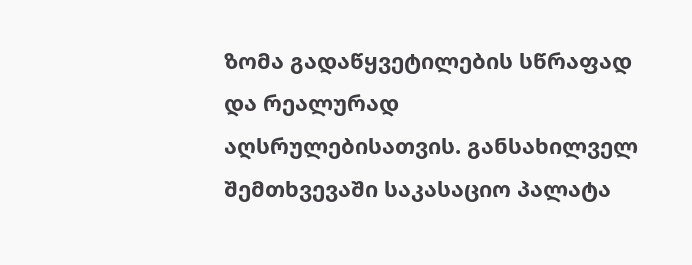ზომა გადაწყვეტილების სწრაფად და რეალურად აღსრულებისათვის. განსახილველ შემთხვევაში საკასაციო პალატა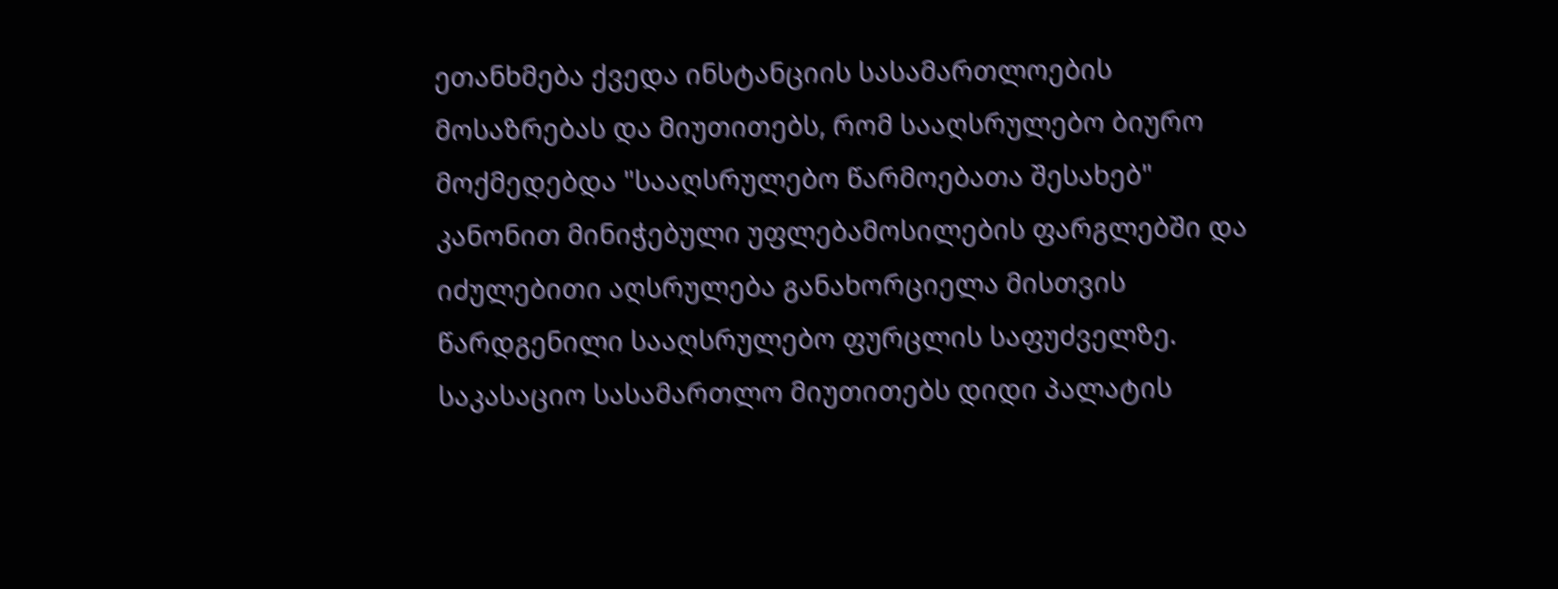ეთანხმება ქვედა ინსტანციის სასამართლოების მოსაზრებას და მიუთითებს, რომ სააღსრულებო ბიურო მოქმედებდა "სააღსრულებო წარმოებათა შესახებ" კანონით მინიჭებული უფლებამოსილების ფარგლებში და იძულებითი აღსრულება განახორციელა მისთვის წარდგენილი სააღსრულებო ფურცლის საფუძველზე. საკასაციო სასამართლო მიუთითებს დიდი პალატის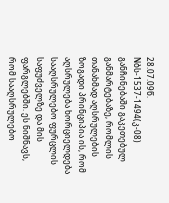28.07.09წ. Nბს-1537-1494(კ-08) განჩინებაში გაკეთებულ განმარტებაზე, რომლის თანახმად აღსრულების ზოგადი პრინციპია ის, რომ აღსრულება ხორციელდება სააღსრულებო ფურცლის საფუძველზე და მის ფარგლებში. ეს ნიშნავს, რომ სააღსრულებო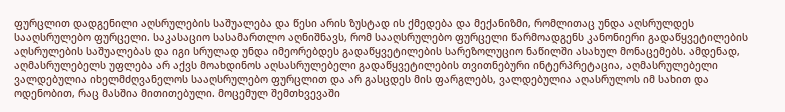ფურცლით დადგენილი აღსრულების საშუალება და წესი არის ზუსტად ის ქმედება და მექანიზმი, რომლითაც უნდა აღსრულდეს სააღსრულებო ფურცელი. საკასაციო სასამართლო აღნიშნავს, რომ სააღსრულებო ფურცელი წარმოადგენს კანონიერი გადაწყვეტილების აღსრულების საშუალებას და იგი სრულად უნდა იმეორებდეს გადაწყვეტილების სარეზოლუციო ნაწილში ასახულ მონაცემებს. ამდენად, აღმასრულებელს უფლება არ აქვს მოახდინოს აღსასრულებელი გადაწყვეტილების თვითნებური ინტერპრეტაცია, აღმასრულებელი ვალდებულია იხელმძღვანელოს სააღსრულებო ფურცლით და არ გასცდეს მის ფარგლებს, ვალდებულია აღასრულოს იმ სახით და ოდენობით, რაც მასშია მითითებული. მოცემულ შემთხვევაში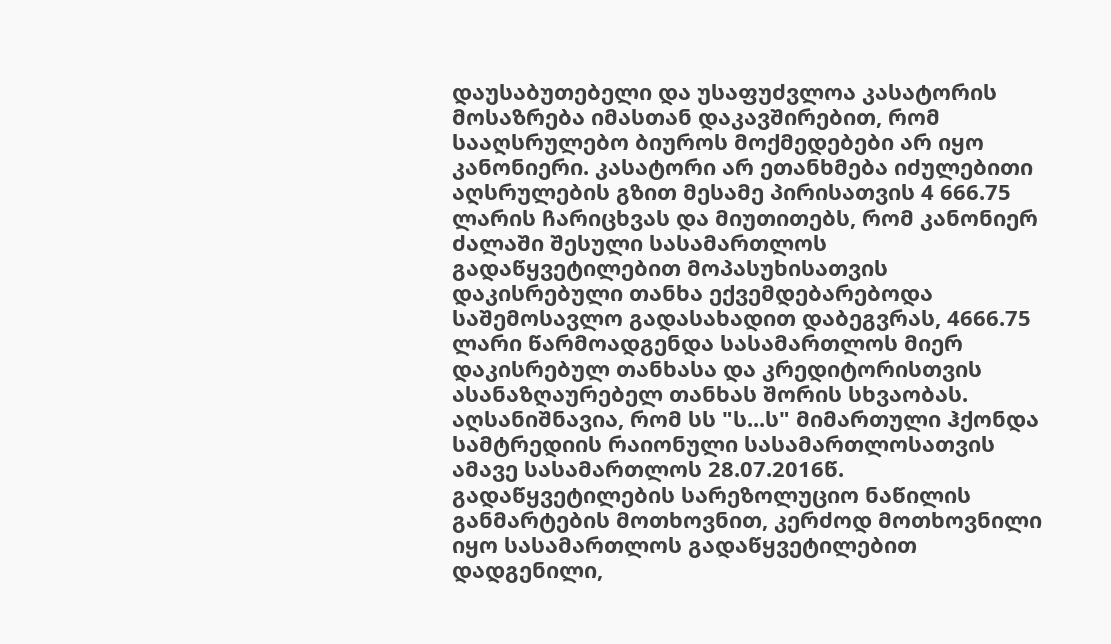დაუსაბუთებელი და უსაფუძვლოა კასატორის მოსაზრება იმასთან დაკავშირებით, რომ სააღსრულებო ბიუროს მოქმედებები არ იყო კანონიერი. კასატორი არ ეთანხმება იძულებითი აღსრულების გზით მესამე პირისათვის 4 666.75 ლარის ჩარიცხვას და მიუთითებს, რომ კანონიერ ძალაში შესული სასამართლოს გადაწყვეტილებით მოპასუხისათვის დაკისრებული თანხა ექვემდებარებოდა საშემოსავლო გადასახადით დაბეგვრას, 4666.75 ლარი წარმოადგენდა სასამართლოს მიერ დაკისრებულ თანხასა და კრედიტორისთვის ასანაზღაურებელ თანხას შორის სხვაობას. აღსანიშნავია, რომ სს "ს...ს" მიმართული ჰქონდა სამტრედიის რაიონული სასამართლოსათვის ამავე სასამართლოს 28.07.2016წ. გადაწყვეტილების სარეზოლუციო ნაწილის განმარტების მოთხოვნით, კერძოდ მოთხოვნილი იყო სასამართლოს გადაწყვეტილებით დადგენილი,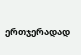ერთჯერადად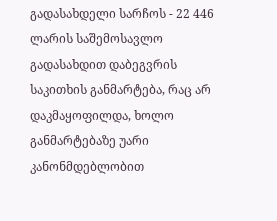გადასახდელი სარჩოს - 22 446 ლარის საშემოსავლო გადასახდით დაბეგვრის საკითხის განმარტება, რაც არ დაკმაყოფილდა, ხოლო განმარტებაზე უარი კანონმდებლობით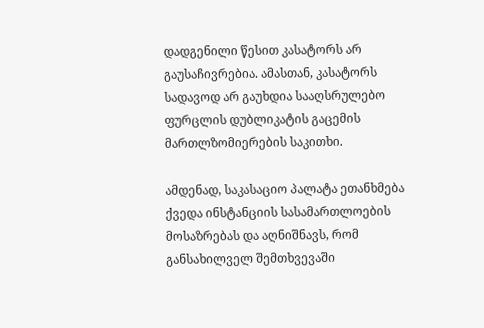დადგენილი წესით კასატორს არ გაუსაჩივრებია. ამასთან, კასატორს სადავოდ არ გაუხდია სააღსრულებო ფურცლის დუბლიკატის გაცემის მართლზომიერების საკითხი.

ამდენად, საკასაციო პალატა ეთანხმება ქვედა ინსტანციის სასამართლოების მოსაზრებას და აღნიშნავს, რომ განსახილველ შემთხვევაში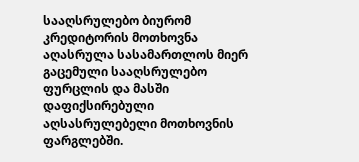სააღსრულებო ბიურომ კრედიტორის მოთხოვნა აღასრულა სასამართლოს მიერ გაცემული სააღსრულებო ფურცლის და მასში დაფიქსირებული აღსასრულებელი მოთხოვნის ფარგლებში.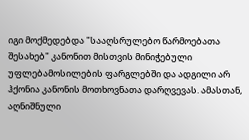იგი მოქმედებდა "სააღსრულებო წარმოებათა შესახებ" კანონით მისთვის მინიჭებული უფლებამოსილების ფარგლებში და ადგილი არ ჰქონია კანონის მოთხოვნათა დარღვევას. ამასთან, აღნიშნული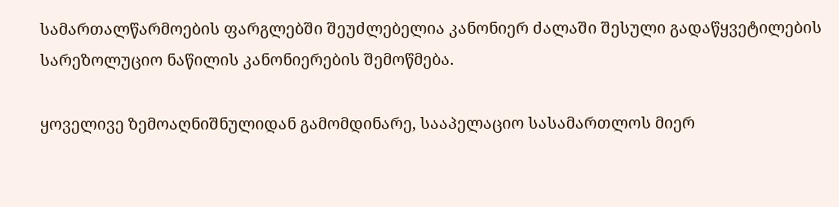სამართალწარმოების ფარგლებში შეუძლებელია კანონიერ ძალაში შესული გადაწყვეტილების სარეზოლუციო ნაწილის კანონიერების შემოწმება.

ყოველივე ზემოაღნიშნულიდან გამომდინარე, სააპელაციო სასამართლოს მიერ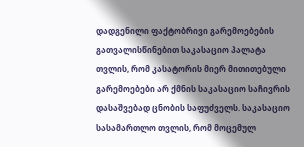დადგენილი ფაქტობრივი გარემოებების გათვალისწინებით საკასაციო პალატა თვლის, რომ კასატორის მიერ მითითებული გარემოებები არ ქმნის საკასაციო საჩივრის დასაშვებად ცნობის საფუძველს. საკასაციო სასამართლო თვლის, რომ მოცემულ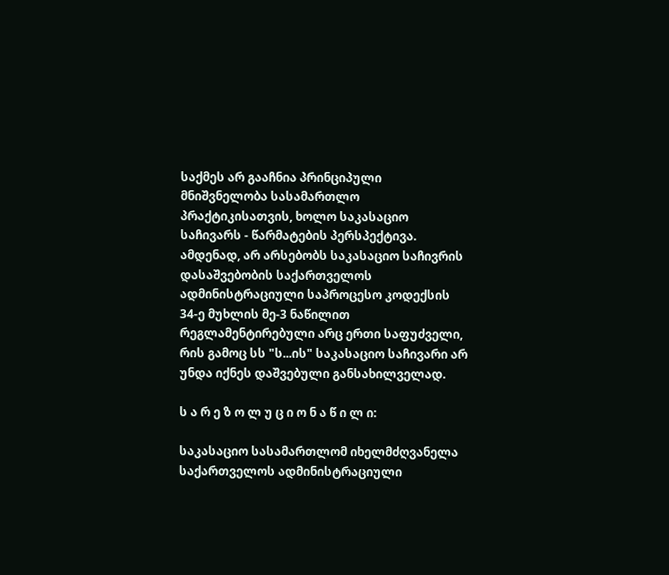საქმეს არ გააჩნია პრინციპული მნიშვნელობა სასამართლო პრაქტიკისათვის, ხოლო საკასაციო საჩივარს - წარმატების პერსპექტივა. ამდენად, არ არსებობს საკასაციო საჩივრის დასაშვებობის საქართველოს ადმინისტრაციული საპროცესო კოდექსის 34-ე მუხლის მე-3 ნაწილით რეგლამენტირებული არც ერთი საფუძველი, რის გამოც სს "ს...ის" საკასაციო საჩივარი არ უნდა იქნეს დაშვებული განსახილველად.

ს ა რ ე ზ ო ლ უ ც ი ო ნ ა წ ი ლ ი:

საკასაციო სასამართლომ იხელმძღვანელა საქართველოს ადმინისტრაციული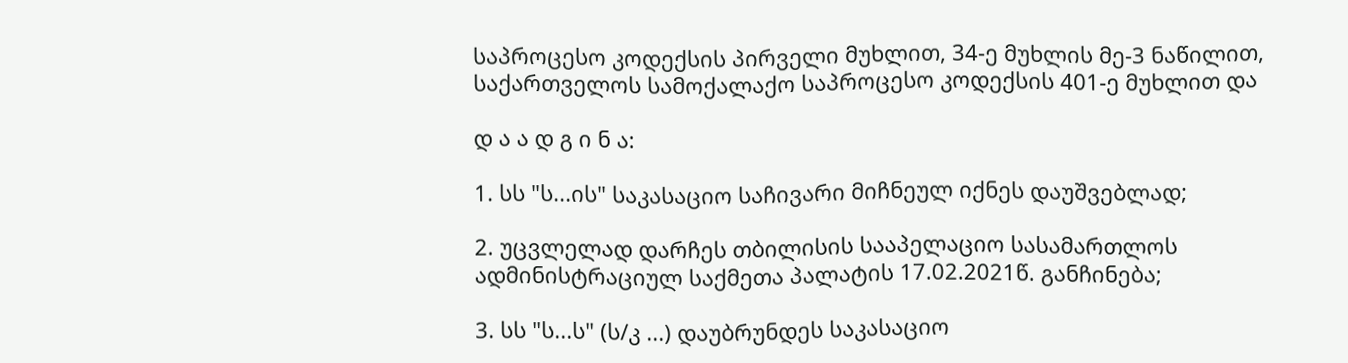საპროცესო კოდექსის პირველი მუხლით, 34-ე მუხლის მე-3 ნაწილით, საქართველოს სამოქალაქო საპროცესო კოდექსის 401-ე მუხლით და

დ ა ა დ გ ი ნ ა:

1. სს "ს...ის" საკასაციო საჩივარი მიჩნეულ იქნეს დაუშვებლად;

2. უცვლელად დარჩეს თბილისის სააპელაციო სასამართლოს ადმინისტრაციულ საქმეთა პალატის 17.02.2021წ. განჩინება;

3. სს "ს...ს" (ს/კ ...) დაუბრუნდეს საკასაციო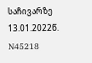საჩივარზე 13.01.2022წ. N45218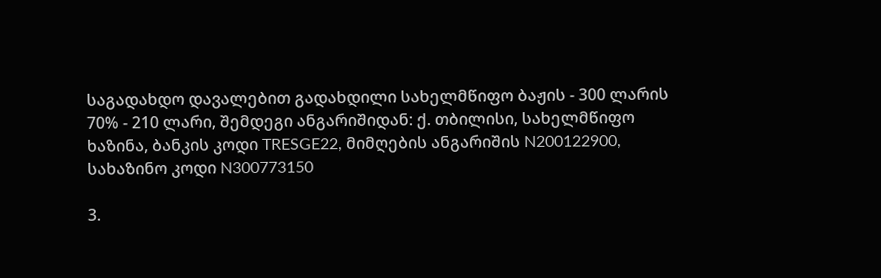საგადახდო დავალებით გადახდილი სახელმწიფო ბაჟის - 300 ლარის 70% - 210 ლარი, შემდეგი ანგარიშიდან: ქ. თბილისი, სახელმწიფო ხაზინა, ბანკის კოდი TRESGE22, მიმღების ანგარიშის N200122900, სახაზინო კოდი N300773150

3.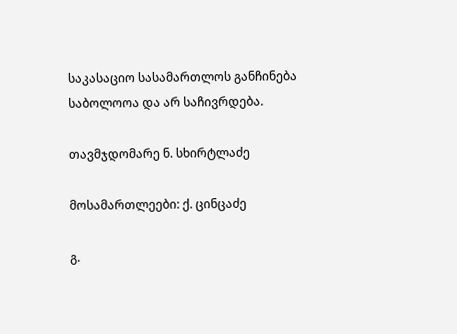საკასაციო სასამართლოს განჩინება საბოლოოა და არ საჩივრდება.

თავმჯდომარე ნ. სხირტლაძე

მოსამართლეები: ქ. ცინცაძე

გ.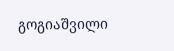გოგიაშვილი